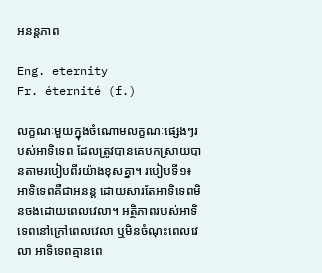អនន្តភាព

Eng. eternity
Fr. éternité (f.)

លក្ខណៈមួយក្នុងចំណោមលក្ខណៈផ្សេងៗរបស់អាទិទេព ដែលត្រូវបានគេបកស្រាយបានតាមរបៀបពីរយ៉ាងខុសគ្នា។ របៀបទី១៖ អាទិទេពគឺជាអនន្ត ដោយសារតែអាទិទេពមិនចងដោយពេលវេលា។ អត្ថិភាពរបស់អាទិទេពនៅក្រៅពេលវេលា ឬមិនចំណុះពេលវេលា អាទិទេពគ្មានពេ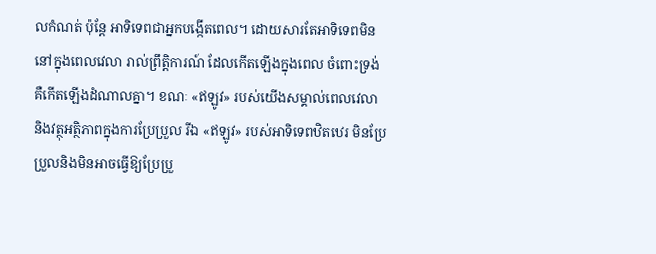លកំណត់ ប៉ុន្តែ អាទិទេពជាអ្នកបង្កើតពេល។ ដោយសារតែអាទិទេពមិននៅក្នុងពេលវេលា រាល់ព្រឹត្តិការណ៍ ដែលកើតឡើងក្នុងពេល ចំពោះទ្រង់គឺកើតឡើងដំណាលគ្នា។ ខណៈ «ឥឡូវ» របស់យើងសម្គាល់ពេលវេលា និងវត្ថុអត្ថិភាពក្នុងការប្រែប្រួល រីឯ «ឥឡូវ» របស់អាទិទេពឋិតឋេរ មិនប្រែប្រួលនិងមិនអាចធ្វើឱ្យប្រែប្រួ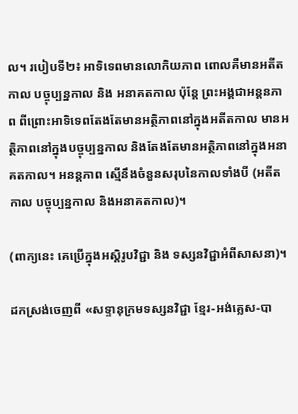ល។ របៀបទី២៖ អាទិទេពមានលោកិយភាព ពោលគឺមានអតីតកាល បច្ចុប្បន្នកាល និង អនាគតកាល ប៉ុន្តែ ព្រះអង្គជាអន្តនភាព ពីព្រោះអាទិទេពតែងតែមានអត្ថិភាពនៅក្នុងអតីតកាល មានអត្ថិភាពនៅក្នុងបច្ចុប្បន្នកាល និងតែងតែមានអត្ថិភាពនៅក្នុងអនាគតកាល។ អនន្តភាព ស្មើនឹងចំនួនសរុបនៃកាលទាំងបី (អតីតកាល បច្ចុប្បន្នកាល និងអនាគតកាល)។

(ពាក្យនេះ គេប្រើក្នុងអស្តិរូបវិជ្ជា និង ទស្សនវិជ្ជាអំពីសាសនា)។

ដកស្រង់ចេញពី «សទ្ទានុក្រមទស្សនវិជ្ជា ខ្មែរ-អង់គ្លេស-បា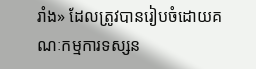រាំង» ដែលត្រូវបានរៀបចំដោយគណៈកម្មការទស្សន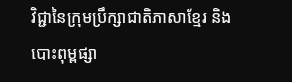វិជ្ជានៃក្រុមប្រឹក្សាជាតិភាសាខ្មែរ និងបោះពុម្ពផ្សា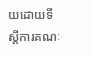យដោយទីស្តីការគណៈ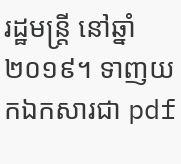រដ្ឋមន្ត្រី នៅឆ្នាំ២០១៩។ ទាញយកឯកសារជា pdf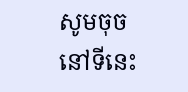សូមចុចនៅទីនេះ